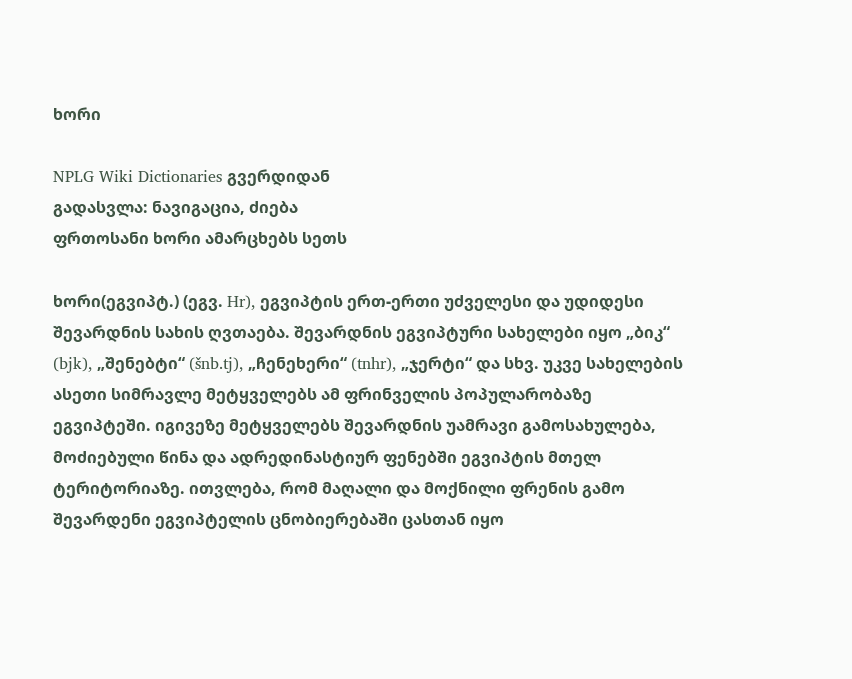ხორი

NPLG Wiki Dictionaries გვერდიდან
გადასვლა: ნავიგაცია, ძიება
ფრთოსანი ხორი ამარცხებს სეთს

ხორი(ეგვიპტ.) (ეგვ. Hr), ეგვიპტის ერთ-ერთი უძველესი და უდიდესი შევარდნის სახის ღვთაება. შევარდნის ეგვიპტური სახელები იყო „ბიკ“ (bjk), „შენებტი“ (šnb.tj), „ჩენეხერი“ (tnhr), „ჯერტი“ და სხვ. უკვე სახელების ასეთი სიმრავლე მეტყველებს ამ ფრინველის პოპულარობაზე ეგვიპტეში. იგივეზე მეტყველებს შევარდნის უამრავი გამოსახულება, მოძიებული წინა და ადრედინასტიურ ფენებში ეგვიპტის მთელ ტერიტორიაზე. ითვლება, რომ მაღალი და მოქნილი ფრენის გამო შევარდენი ეგვიპტელის ცნობიერებაში ცასთან იყო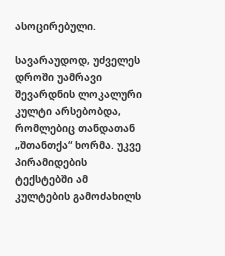ასოცირებული.

სავარაუდოდ, უძველეს დროში უამრავი შევარდნის ლოკალური კულტი არსებობდა, რომლებიც თანდათან „შთანთქა“ ხორმა. უკვე პირამიდების ტექსტებში ამ კულტების გამოძახილს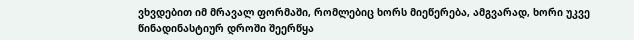ვხვდებით იმ მრავალ ფორმაში, რომლებიც ხორს მიეწერება, ამგვარად, ხორი უკვე წინადინასტიურ დროში შეერწყა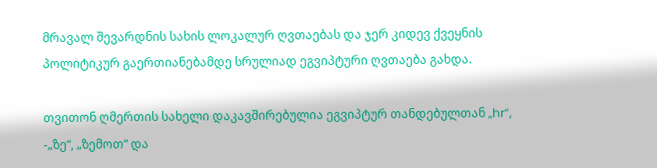მრავალ შევარდნის სახის ლოკალურ ღვთაებას და ჯერ კიდევ ქვეყნის პოლიტიკურ გაერთიანებამდე სრულიად ეგვიპტური ღვთაება გახდა.

თვითონ ღმერთის სახელი დაკავშირებულია ეგვიპტურ თანდებულთან „hr“, -„ზე“, „ზემოთ“ და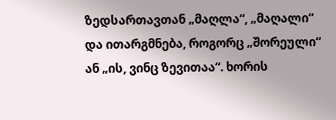ზედსართავთან „მაღლა“, „მაღალი“ და ითარგმნება, როგორც „შორეული“ ან „ის, ვინც ზევითაა“. ხორის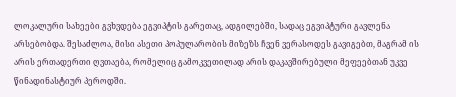ლოკალური სახეები გვხვდება ეგვიპტის გარეთაც, ადგილებში, სადაც ეგვიპტური გავლენა არსებობდა. შესაძლოა, მისი ასეთი პოპულარობის მიზეზს ჩვენ ვერასოდეს გავიგებთ, მაგრამ ის არის ერთადერთი ღვთაება, რომელიც გამოკვეთილად არის დაკავშირებული მეფეებთან უკვე წინადინასტიურ პეროდში.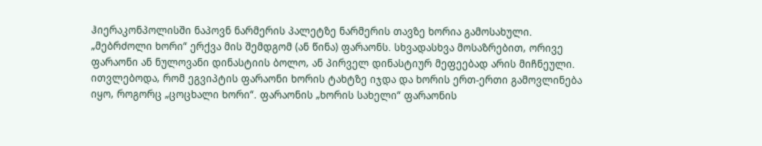ჰიერაკონპოლისში ნაპოვნ ნარმერის პალეტზე ნარმერის თავზე ხორია გამოსახული. „მებრძოლი ხორი“ ერქვა მის შემდგომ (ან წინა) ფარაონს. სხვადასხვა მოსაზრებით, ორივე ფარაონი ან ნულოვანი დინასტიის ბოლო, ან პირველ დინასტიურ მეფეებად არის მიჩნეული. ითვლებოდა, რომ ეგვიპტის ფარაონი ხორის ტახტზე იჯდა და ხორის ერთ-ერთი გამოვლინება იყო, როგორც „ცოცხალი ხორი“. ფარაონის „ხორის სახელი“ ფარაონის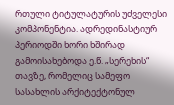რთული ტიტულატურის უძველესი კომპონენტია. ადრედინასტიურ პერიოდში ხორი ხშირად გამოისახებოდა ე.წ. „სერეხის“ თავზე, რომელიც სამეფო სასახლის არქიტექტონულ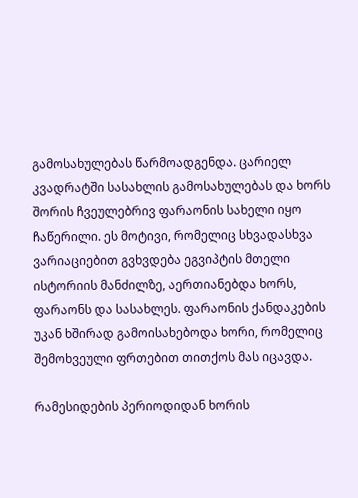გამოსახულებას წარმოადგენდა. ცარიელ კვადრატში სასახლის გამოსახულებას და ხორს შორის ჩვეულებრივ ფარაონის სახელი იყო ჩაწერილი. ეს მოტივი, რომელიც სხვადასხვა ვარიაციებით გვხვდება ეგვიპტის მთელი ისტორიის მანძილზე, აერთიანებდა ხორს, ფარაონს და სასახლეს. ფარაონის ქანდაკების უკან ხშირად გამოისახებოდა ხორი, რომელიც შემოხვეული ფრთებით თითქოს მას იცავდა.

რამესიდების პერიოდიდან ხორის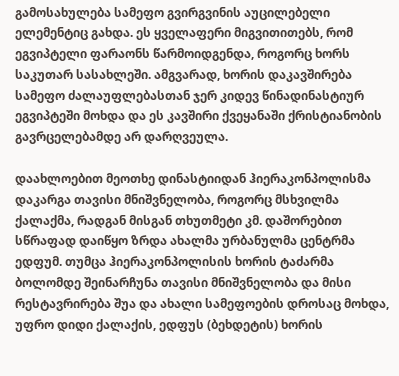გამოსახულება სამეფო გვირგვინის აუცილებელი ელემენტიც გახდა. ეს ყველაფერი მიგვითითებს, რომ ეგვიპტელი ფარაონს წარმოიდგენდა, როგორც ხორს საკუთარ სასახლეში. ამგვარად, ხორის დაკავშირება სამეფო ძალაუფლებასთან ჯერ კიდევ წინადინასტიურ ეგვიპტეში მოხდა და ეს კავშირი ქვეყანაში ქრისტიანობის გავრცელებამდე არ დარღვეულა.

დაახლოებით მეოთხე დინასტიიდან ჰიერაკონპოლისმა დაკარგა თავისი მნიშვნელობა, როგორც მსხვილმა ქალაქმა, რადგან მისგან თხუთმეტი კმ. დაშორებით სწრაფად დაიწყო ზრდა ახალმა ურბანულმა ცენტრმა ედფუმ. თუმცა ჰიერაკონპოლისის ხორის ტაძარმა ბოლომდე შეინარჩუნა თავისი მნიშვნელობა და მისი რესტავრირება შუა და ახალი სამეფოების დროსაც მოხდა, უფრო დიდი ქალაქის, ედფუს (ბეხდეტის) ხორის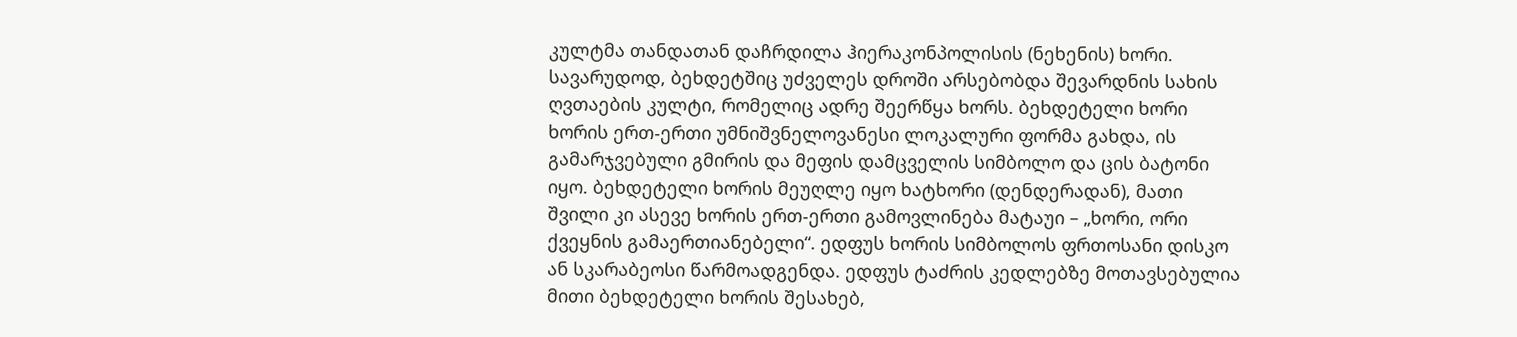კულტმა თანდათან დაჩრდილა ჰიერაკონპოლისის (ნეხენის) ხორი. სავარუდოდ, ბეხდეტშიც უძველეს დროში არსებობდა შევარდნის სახის ღვთაების კულტი, რომელიც ადრე შეერწყა ხორს. ბეხდეტელი ხორი ხორის ერთ-ერთი უმნიშვნელოვანესი ლოკალური ფორმა გახდა, ის გამარჯვებული გმირის და მეფის დამცველის სიმბოლო და ცის ბატონი იყო. ბეხდეტელი ხორის მეუღლე იყო ხატხორი (დენდერადან), მათი შვილი კი ასევე ხორის ერთ-ერთი გამოვლინება მატაუი – „ხორი, ორი ქვეყნის გამაერთიანებელი“. ედფუს ხორის სიმბოლოს ფრთოსანი დისკო ან სკარაბეოსი წარმოადგენდა. ედფუს ტაძრის კედლებზე მოთავსებულია მითი ბეხდეტელი ხორის შესახებ,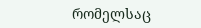რომელსაც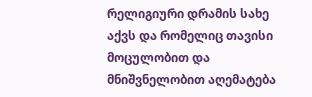რელიგიური დრამის სახე აქვს და რომელიც თავისი მოცულობით და მნიშვნელობით აღემატება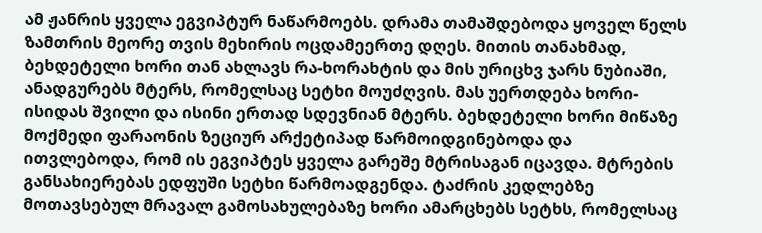ამ ჟანრის ყველა ეგვიპტურ ნაწარმოებს. დრამა თამაშდებოდა ყოველ წელს ზამთრის მეორე თვის მეხირის ოცდამეერთე დღეს. მითის თანახმად, ბეხდეტელი ხორი თან ახლავს რა-ხორახტის და მის ურიცხვ ჯარს ნუბიაში, ანადგურებს მტერს, რომელსაც სეტხი მოუძღვის. მას უერთდება ხორი-ისიდას შვილი და ისინი ერთად სდევნიან მტერს. ბეხდეტელი ხორი მიწაზე მოქმედი ფარაონის ზეციურ არქეტიპად წარმოიდგინებოდა და ითვლებოდა, რომ ის ეგვიპტეს ყველა გარეშე მტრისაგან იცავდა. მტრების განსახიერებას ედფუში სეტხი წარმოადგენდა. ტაძრის კედლებზე მოთავსებულ მრავალ გამოსახულებაზე ხორი ამარცხებს სეტხს, რომელსაც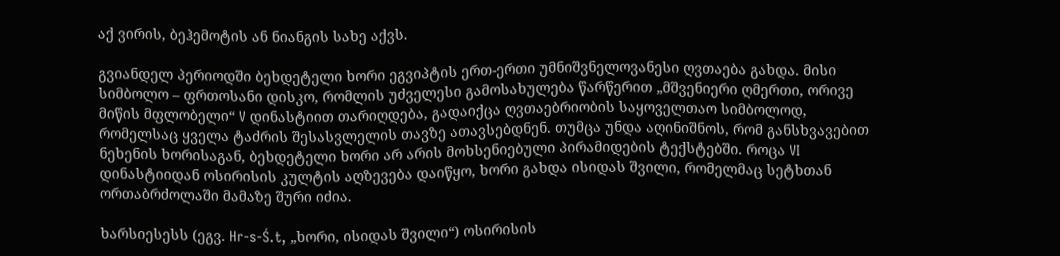აქ ვირის, ბეჰემოტის ან ნიანგის სახე აქვს.

გვიანდელ პერიოდში ბეხდეტელი ხორი ეგვიპტის ერთ-ერთი უმნიშვნელოვანესი ღვთაება გახდა. მისი სიმბოლო – ფრთოსანი დისკო, რომლის უძველესი გამოსახულება წარწერით „მშვენიერი ღმერთი, ორივე მიწის მფლობელი“ V დინასტიით თარიღდება, გადაიქცა ღვთაებრიობის საყოველთაო სიმბოლოდ, რომელსაც ყველა ტაძრის შესასვლელის თავზე ათავსებდნენ. თუმცა უნდა აღინიშნოს, რომ განსხვავებით ნეხენის ხორისაგან, ბეხდეტელი ხორი არ არის მოხსენიებული პირამიდების ტექსტებში. როცა VI დინასტიიდან ოსირისის კულტის აღზევება დაიწყო, ხორი გახდა ისიდას შვილი, რომელმაც სეტხთან ორთაბრძოლაში მამაზე შური იძია.

ხარსიესესს (ეგვ. Hr-s-Ś.t, „ხორი, ისიდას შვილი“) ოსირისის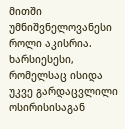მითში უმნიშვნელოვანესი როლი აკისრია. ხარსიესესი, რომელსაც ისიდა უკვე გარდაცვლილი ოსირისისაგან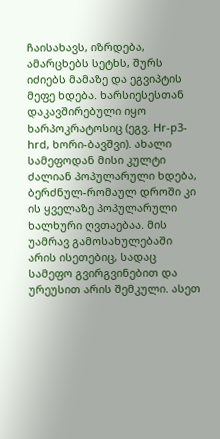ჩაისახავს, იზრდება, ამარცხებს სეტხს, შურს იძიებს მამაზე და ეგვიპტის მეფე ხდება. ხარსიესესთან დაკავშირებული იყო ხარპოკრატოსიც (ეგვ. Hr-p3-hrd, ხორი-ბავშვი). ახალი სამეფოდან მისი კულტი ძალიან პოპულარული ხდება, ბერძნულ-რომაულ დროში კი ის ყველაზე პოპულარული ხალხური ღვთაებაა. მის უამრავ გამოსახულებაში არის ისეთებიც, სადაც სამეფო გვირგვინებით და ურეუსით არის შემკული. ასეთ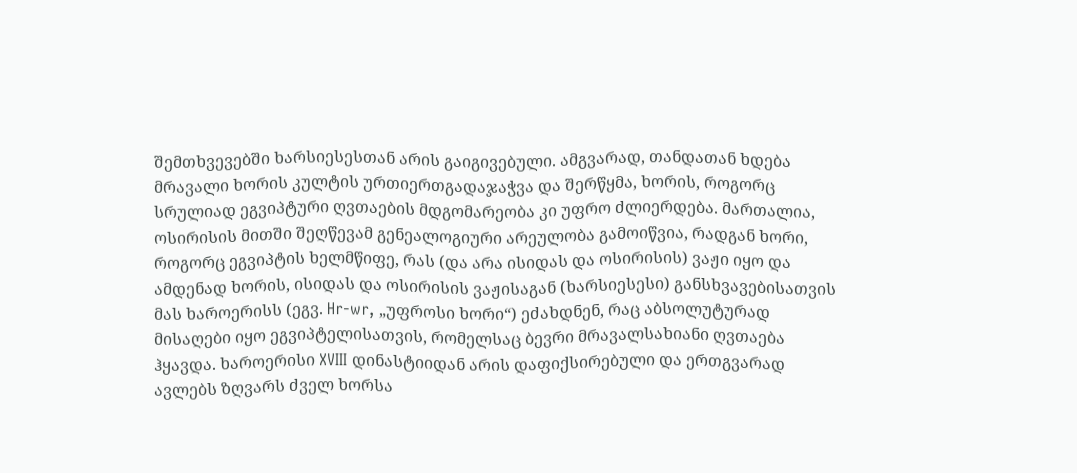შემთხვევებში ხარსიესესთან არის გაიგივებული. ამგვარად, თანდათან ხდება მრავალი ხორის კულტის ურთიერთგადაჯაჭვა და შერწყმა, ხორის, როგორც სრულიად ეგვიპტური ღვთაების მდგომარეობა კი უფრო ძლიერდება. მართალია, ოსირისის მითში შეღწევამ გენეალოგიური არეულობა გამოიწვია, რადგან ხორი, როგორც ეგვიპტის ხელმწიფე, რას (და არა ისიდას და ოსირისის) ვაჟი იყო და ამდენად ხორის, ისიდას და ოსირისის ვაჟისაგან (ხარსიესესი) განსხვავებისათვის მას ხაროერისს (ეგვ. Hr-wr, „უფროსი ხორი“) ეძახდნენ, რაც აბსოლუტურად მისაღები იყო ეგვიპტელისათვის, რომელსაც ბევრი მრავალსახიანი ღვთაება ჰყავდა. ხაროერისი XVIII დინასტიიდან არის დაფიქსირებული და ერთგვარად ავლებს ზღვარს ძველ ხორსა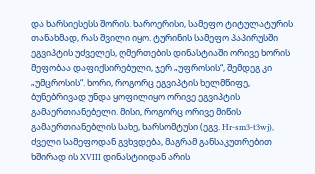და ხარსიესესს შორის. ხაროერისი, სამეფო ტიტულატურის თანახმად, რას შვილი იყო. ტურინის სამეფო პაპირუსში ეგვიპტის უძველეს, ღმერთების დინასტიაში ორივე ხორის მეფობაა დაფიქსირებული, ჯერ „უფროსის“, შემდეგ კი „უმცროსის“. ხორი, როგორც ეგვიპტის ხელმწიფე, ბუნებრივად უნდა ყოფილიყო ორივე ეგვიპტის გამაერთიანებელი. მისი, როგორც ორივე მიწის გამაერთიანებლის სახე, ხარსომტუსი (ეგვ. Hr-sm3-t3wj), ძველი სამეფოდან გვხვდება, მაგრამ განსაკუთრებით ხშირად ის XVIII დინასტიიდან არის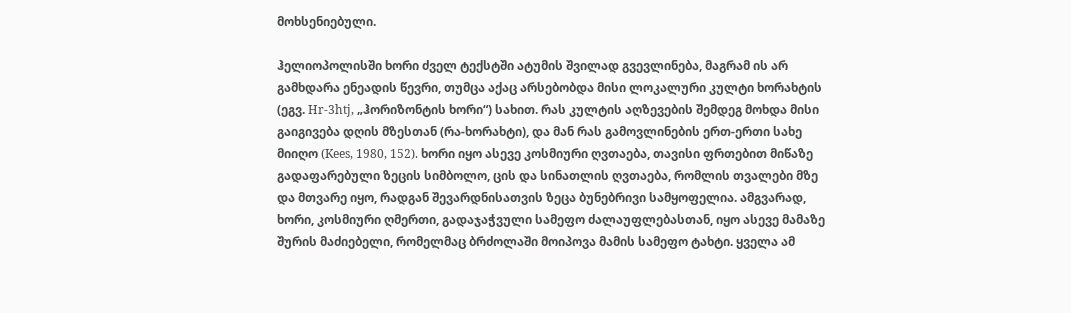მოხსენიებული.

ჰელიოპოლისში ხორი ძველ ტექსტში ატუმის შვილად გვევლინება, მაგრამ ის არ გამხდარა ენეადის წევრი, თუმცა აქაც არსებობდა მისი ლოკალური კულტი ხორახტის (ეგვ. Hr-3htj, „ჰორიზონტის ხორი“) სახით. რას კულტის აღზევების შემდეგ მოხდა მისი გაიგივება დღის მზესთან (რა-ხორახტი), და მან რას გამოვლინების ერთ-ერთი სახე მიიღო (Kees, 1980, 152). ხორი იყო ასევე კოსმიური ღვთაება, თავისი ფრთებით მიწაზე გადაფარებული ზეცის სიმბოლო, ცის და სინათლის ღვთაება, რომლის თვალები მზე და მთვარე იყო, რადგან შევარდნისათვის ზეცა ბუნებრივი სამყოფელია. ამგვარად, ხორი, კოსმიური ღმერთი, გადაჯაჭვული სამეფო ძალაუფლებასთან, იყო ასევე მამაზე შურის მაძიებელი, რომელმაც ბრძოლაში მოიპოვა მამის სამეფო ტახტი. ყველა ამ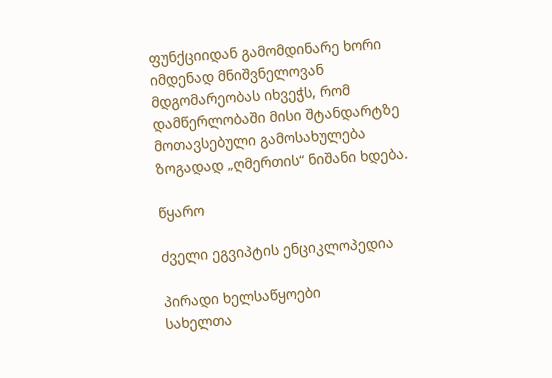ფუნქციიდან გამომდინარე ხორი იმდენად მნიშვნელოვან მდგომარეობას იხვეჭს, რომ დამწერლობაში მისი შტანდარტზე მოთავსებული გამოსახულება ზოგადად „ღმერთის“ ნიშანი ხდება.

წყარო

ძველი ეგვიპტის ენციკლოპედია

პირადი ხელსაწყოები
სახელთა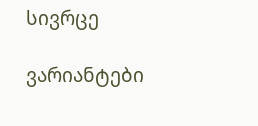სივრცე

ვარიანტები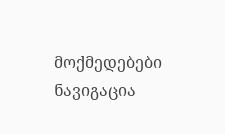მოქმედებები
ნავიგაცია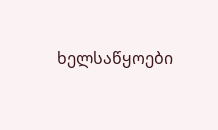ხელსაწყოები